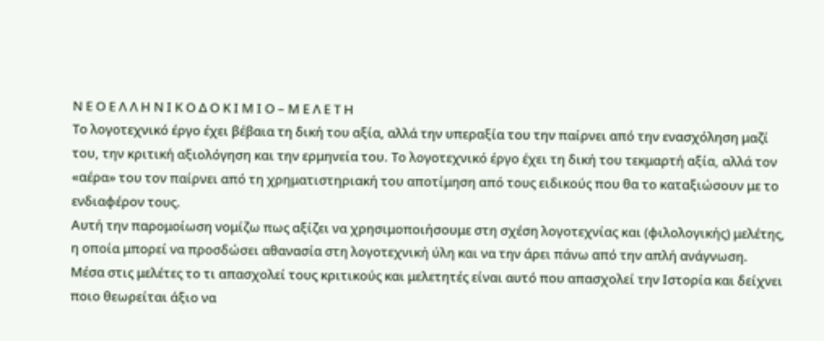Ν Ε Ο Ε Λ Λ Η Ν Ι Κ Ο Δ Ο Κ Ι Μ Ι Ο – Μ Ε Λ Ε Τ Η
Το λογοτεχνικό έργο έχει βέβαια τη δική του αξία, αλλά την υπεραξία του την παίρνει από την ενασχόληση μαζί του, την κριτική αξιολόγηση και την ερμηνεία του. Το λογοτεχνικό έργο έχει τη δική του τεκμαρτή αξία, αλλά τον «αέρα» του τον παίρνει από τη χρηματιστηριακή του αποτίμηση από τους ειδικούς που θα το καταξιώσουν με το ενδιαφέρον τους.
Αυτή την παρομοίωση νομίζω πως αξίζει να χρησιμοποιήσουμε στη σχέση λογοτεχνίας και (φιλολογικής) μελέτης, η οποία μπορεί να προσδώσει αθανασία στη λογοτεχνική ύλη και να την άρει πάνω από την απλή ανάγνωση.
Μέσα στις μελέτες το τι απασχολεί τους κριτικούς και μελετητές είναι αυτό που απασχολεί την Ιστορία και δείχνει ποιο θεωρείται άξιο να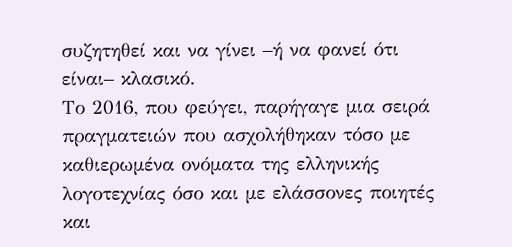συζητηθεί και να γίνει –ή να φανεί ότι είναι– κλασικό.
Το 2016, που φεύγει, παρήγαγε μια σειρά πραγματειών που ασχολήθηκαν τόσο με καθιερωμένα ονόματα της ελληνικής λογοτεχνίας όσο και με ελάσσονες ποιητές και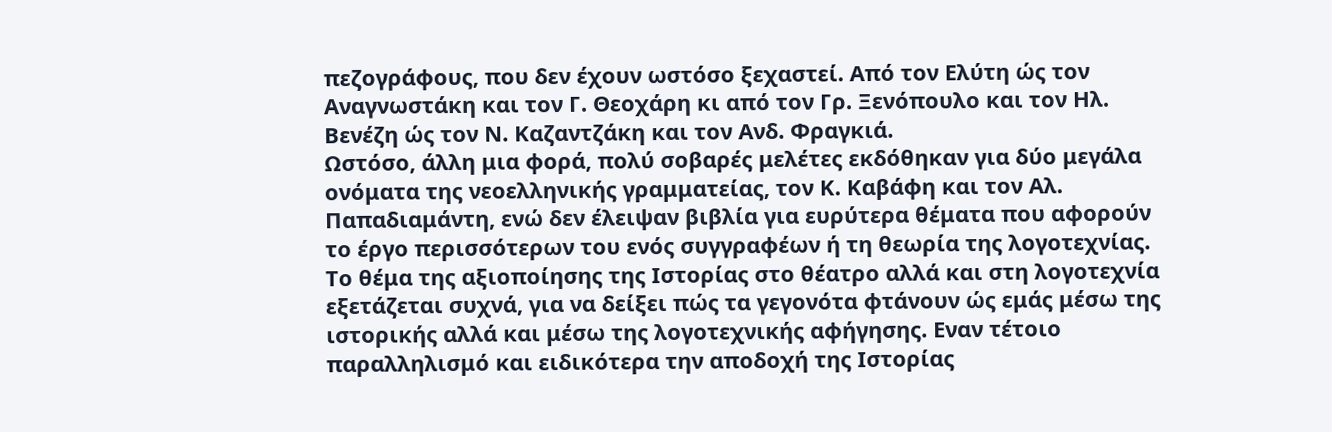πεζογράφους, που δεν έχουν ωστόσο ξεχαστεί. Από τον Ελύτη ώς τον Αναγνωστάκη και τον Γ. Θεοχάρη κι από τον Γρ. Ξενόπουλο και τον Ηλ. Βενέζη ώς τον Ν. Καζαντζάκη και τον Ανδ. Φραγκιά.
Ωστόσο, άλλη μια φορά, πολύ σοβαρές μελέτες εκδόθηκαν για δύο μεγάλα ονόματα της νεοελληνικής γραμματείας, τον Κ. Καβάφη και τον Αλ. Παπαδιαμάντη, ενώ δεν έλειψαν βιβλία για ευρύτερα θέματα που αφορούν το έργο περισσότερων του ενός συγγραφέων ή τη θεωρία της λογοτεχνίας.
Το θέμα της αξιοποίησης της Ιστορίας στο θέατρο αλλά και στη λογοτεχνία εξετάζεται συχνά, για να δείξει πώς τα γεγονότα φτάνουν ώς εμάς μέσω της ιστορικής αλλά και μέσω της λογοτεχνικής αφήγησης. Εναν τέτοιο παραλληλισμό και ειδικότερα την αποδοχή της Ιστορίας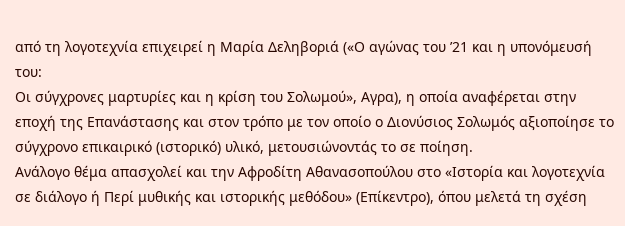από τη λογοτεχνία επιχειρεί η Μαρία Δεληβοριά («Ο αγώνας του ’21 και η υπονόμευσή του:
Οι σύγχρονες μαρτυρίες και η κρίση του Σολωμού», Αγρα), η οποία αναφέρεται στην εποχή της Επανάστασης και στον τρόπο με τον οποίο ο Διονύσιος Σολωμός αξιοποίησε το σύγχρονο επικαιρικό (ιστορικό) υλικό, μετουσιώνοντάς το σε ποίηση.
Ανάλογο θέμα απασχολεί και την Αφροδίτη Αθανασοπούλου στο «Ιστορία και λογοτεχνία σε διάλογο ή Περί μυθικής και ιστορικής μεθόδου» (Επίκεντρο), όπου μελετά τη σχέση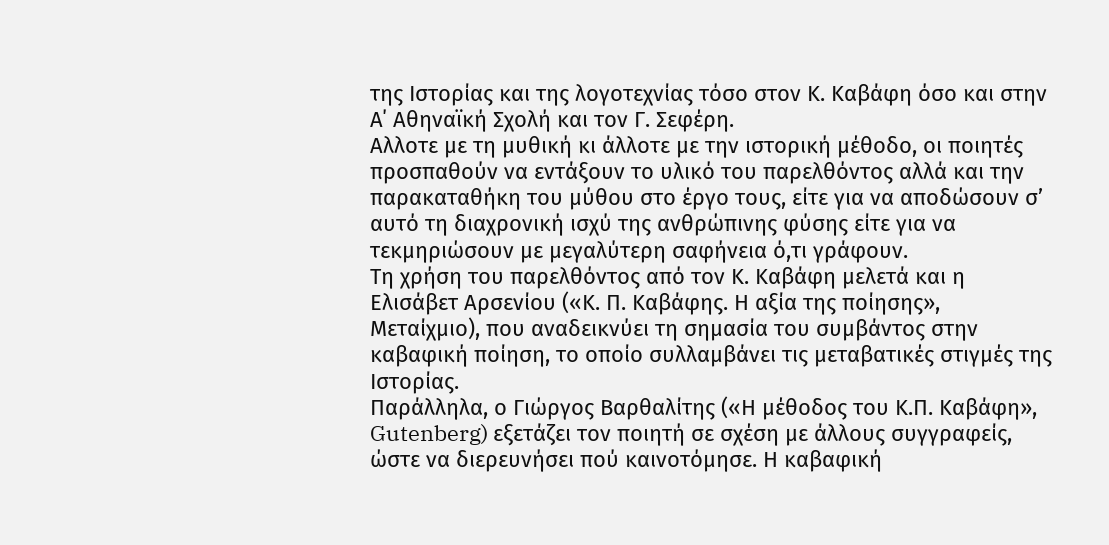της Iστορίας και της λογοτεχνίας τόσο στον Κ. Καβάφη όσο και στην Α΄ Αθηναϊκή Σχολή και τον Γ. Σεφέρη.
Αλλοτε με τη μυθική κι άλλοτε με την ιστορική μέθοδο, οι ποιητές προσπαθούν να εντάξουν το υλικό του παρελθόντος αλλά και την παρακαταθήκη του μύθου στο έργο τους, είτε για να αποδώσουν σ’ αυτό τη διαχρονική ισχύ της ανθρώπινης φύσης είτε για να τεκμηριώσουν με μεγαλύτερη σαφήνεια ό,τι γράφουν.
Τη χρήση του παρελθόντος από τον Κ. Καβάφη μελετά και η Ελισάβετ Αρσενίου («Κ. Π. Καβάφης. Η αξία της ποίησης», Μεταίχμιο), που αναδεικνύει τη σημασία του συμβάντος στην καβαφική ποίηση, το οποίο συλλαμβάνει τις μεταβατικές στιγμές της Ιστορίας.
Παράλληλα, ο Γιώργος Βαρθαλίτης («Η μέθοδος του Κ.Π. Καβάφη», Gutenberg) εξετάζει τον ποιητή σε σχέση με άλλους συγγραφείς, ώστε να διερευνήσει πού καινοτόμησε. Η καβαφική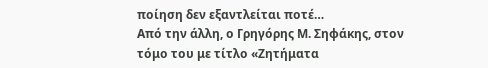ποίηση δεν εξαντλείται ποτέ…
Από την άλλη, ο Γρηγόρης Μ. Σηφάκης, στον τόμο του με τίτλο «Ζητήματα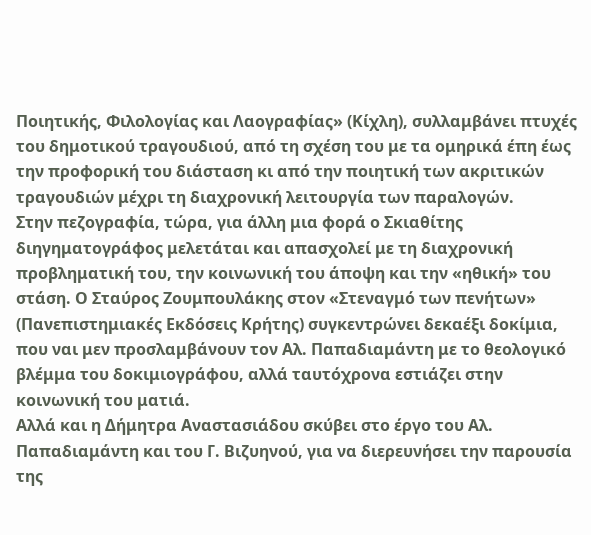Ποιητικής, Φιλολογίας και Λαογραφίας» (Κίχλη), συλλαμβάνει πτυχές του δημοτικού τραγουδιού, από τη σχέση του με τα ομηρικά έπη έως την προφορική του διάσταση κι από την ποιητική των ακριτικών τραγουδιών μέχρι τη διαχρονική λειτουργία των παραλογών.
Στην πεζογραφία, τώρα, για άλλη μια φορά ο Σκιαθίτης διηγηματογράφος μελετάται και απασχολεί με τη διαχρονική προβληματική του, την κοινωνική του άποψη και την «ηθική» του στάση. Ο Σταύρος Ζουμπουλάκης στον «Στεναγμό των πενήτων» (Πανεπιστημιακές Εκδόσεις Κρήτης) συγκεντρώνει δεκαέξι δοκίμια, που ναι μεν προσλαμβάνουν τον Αλ. Παπαδιαμάντη με το θεολογικό βλέμμα του δοκιμιογράφου, αλλά ταυτόχρονα εστιάζει στην κοινωνική του ματιά.
Αλλά και η Δήμητρα Αναστασιάδου σκύβει στο έργο του Αλ. Παπαδιαμάντη και του Γ. Βιζυηνού, για να διερευνήσει την παρουσία της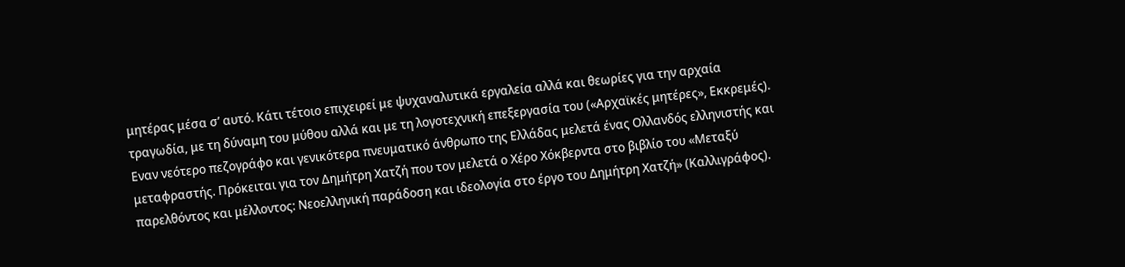μητέρας μέσα σ’ αυτό. Κάτι τέτοιο επιχειρεί με ψυχαναλυτικά εργαλεία αλλά και θεωρίες για την αρχαία τραγωδία, με τη δύναμη του μύθου αλλά και με τη λογοτεχνική επεξεργασία του («Αρχαϊκές μητέρες», Εκκρεμές).
Εναν νεότερο πεζογράφο και γενικότερα πνευματικό άνθρωπο της Ελλάδας μελετά ένας Ολλανδός ελληνιστής και μεταφραστής. Πρόκειται για τον Δημήτρη Χατζή που τον μελετά ο Χέρο Χόκβερντα στο βιβλίο του «Μεταξύ παρελθόντος και μέλλοντος: Νεοελληνική παράδοση και ιδεολογία στο έργο του Δημήτρη Χατζή» (Καλλιγράφος).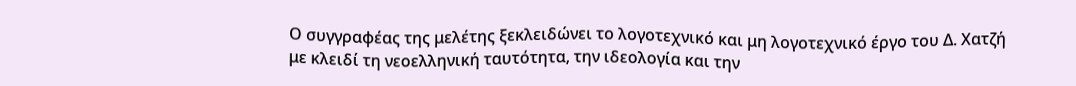Ο συγγραφέας της μελέτης ξεκλειδώνει το λογοτεχνικό και μη λογοτεχνικό έργο του Δ. Χατζή με κλειδί τη νεοελληνική ταυτότητα, την ιδεολογία και την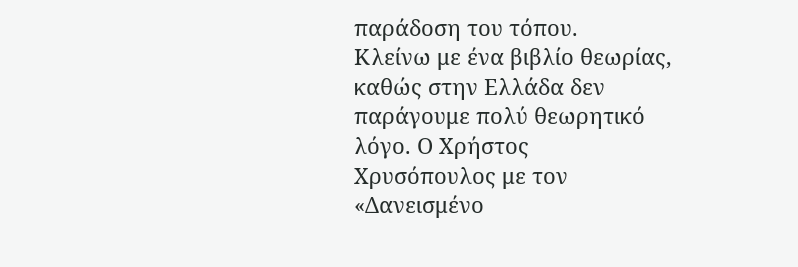παράδοση του τόπου.
Κλείνω με ένα βιβλίο θεωρίας, καθώς στην Ελλάδα δεν παράγουμε πολύ θεωρητικό λόγο. Ο Χρήστος Χρυσόπουλος με τον «Δανεισμένο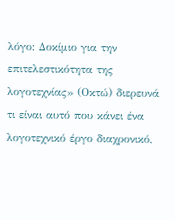λόγο: Δοκίμιο για την επιτελεστικότητα της λογοτεχνίας» (Οκτώ) διερευνά τι είναι αυτό που κάνει ένα λογοτεχνικό έργο διαχρονικό,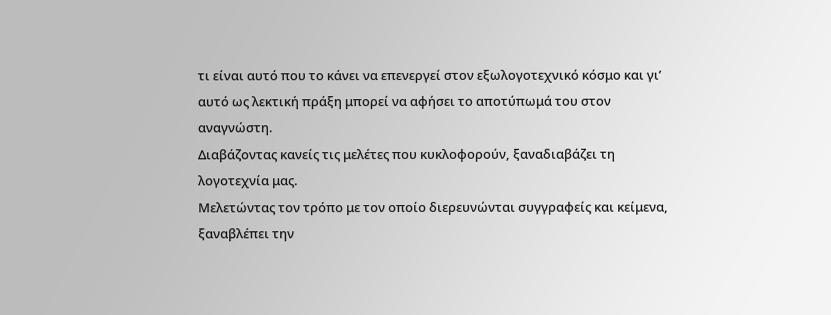τι είναι αυτό που το κάνει να επενεργεί στον εξωλογοτεχνικό κόσμο και γι’ αυτό ως λεκτική πράξη μπορεί να αφήσει το αποτύπωμά του στον αναγνώστη.
Διαβάζοντας κανείς τις μελέτες που κυκλοφορούν, ξαναδιαβάζει τη λογοτεχνία μας.
Μελετώντας τον τρόπο με τον οποίο διερευνώνται συγγραφείς και κείμενα, ξαναβλέπει την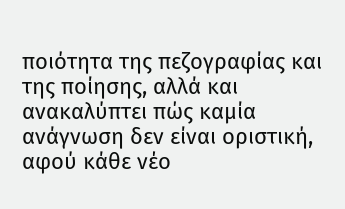ποιότητα της πεζογραφίας και της ποίησης, αλλά και ανακαλύπτει πώς καμία ανάγνωση δεν είναι οριστική, αφού κάθε νέο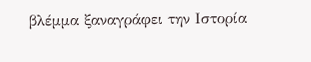βλέμμα ξαναγράφει την Ιστορία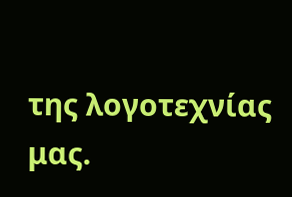της λογοτεχνίας μας.